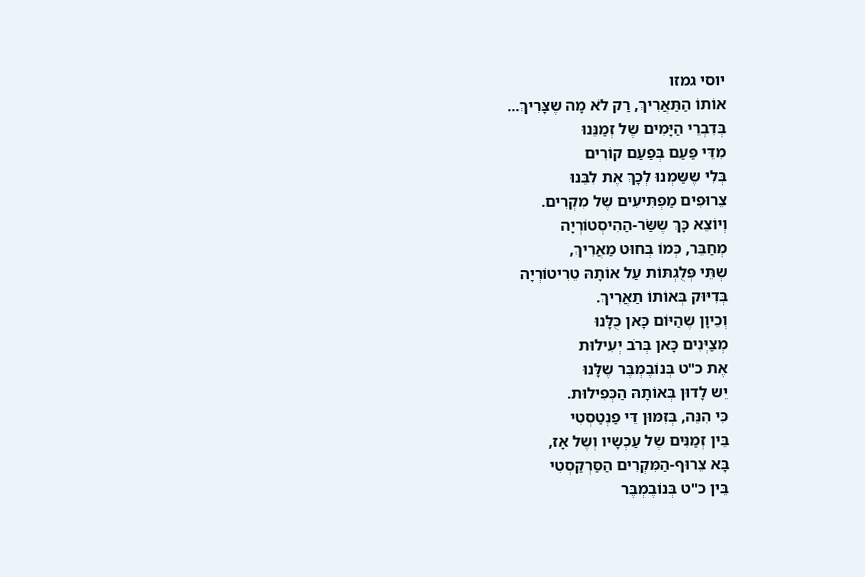יוסי גמזו
אוֹתוֹ הַתַּאֲרִיךְ, רַק לֹא מָה שֶצָּרִיךְ...
בְּדִבְרֵי הַיָּמִים שֶל זְמַנֵּנוּ
מִדֵּי פַּעַם בְּפַעַם קוֹרִים
בְּלִי שֶשַּמְנוּ לְכָךְ אֶת לִבֵּנוּ
צֵרוּפִים מַפְתִּיעִים שֶל מִקְרִים.
וְיוֹצֵא כָּךְ שֶשַּׂר-הַהִיסְטוֹרְיָה
מְחַבֵּר, כְּמוֹ בְּחוּט מַאֲרִיךְ,
שְתֵּי פְּלֻגְתּוֹת עַל אוֹתָהּ טֵרִיטוֹרְיָה
בְּדִיּוּק בְּאוֹתוֹ תַאֲרִיךְ.
וְכֵיוָן שֶהַיּוֹם כָּאן כֻּלָּנוּ
מְצַיְּנִים כָּאן בְּרֹב יְעִילוּת
אֶת כ"ט בְּנוֹבֶמְבֶּר שֶלָּנוּ
יֵש לָדוּן בְּאוֹתָהּ הַכְּפִילוּת.
כִּי הִנֵּה, בְּזִמּוּן דֵּי פַנְטַסְטִי
בֵּין זְמַנִּים שֶל עַכְשָיו וְשֶל אָז,
בָּא צֵרוּף-הַמִּקְרִים הַסַּרְקַסְטִי
בֵּין כ"ט בְּנוֹבֶמְבֶּר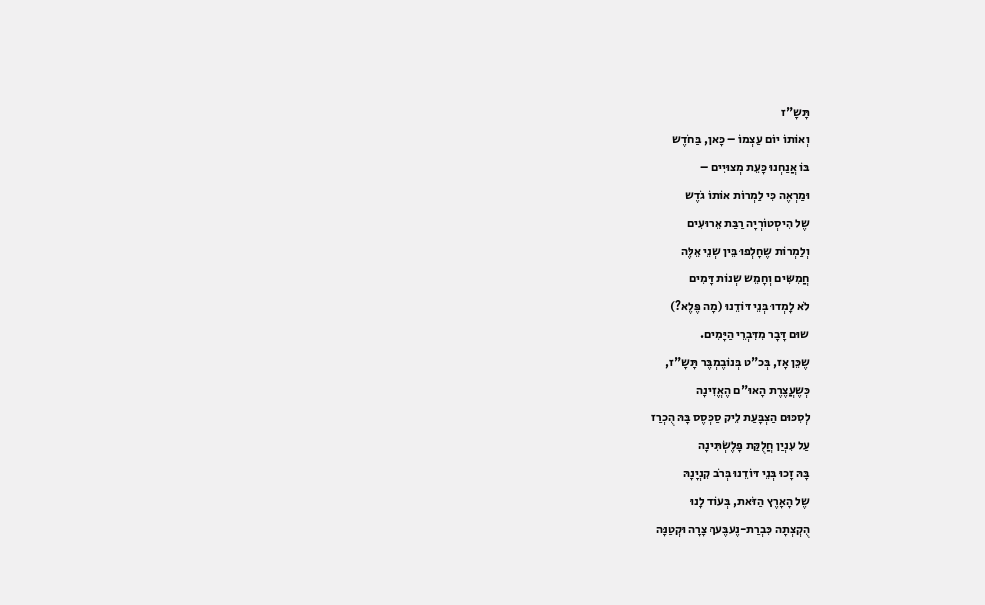תָּשָ"ז
וְאוֹתוֹ יוֹם עַצְמוֹ – כָּאן, בַּחֹדֶש
בּוֹ אֲנַחְנוּ כָּעֵת מְצוּיִים –
וּמַרְאֶה כִּי לַמְרוֹת אוֹתוֹ גֹדֶש
שֶל הִיסְטוֹרְיָה רַבַּת אֵרוּעִים
וְלַמְרוֹת שֶחָלְפוּ בֵּין שְנֵי אֵלֶּה
חֲמִשִּים וְחָמֵש שְנוֹת דָּמִים
לֹא לָמְדוּ בְּנֵי דּוֹדֵנוּ (מָה פֶּלֶא?)
שוּם דָּבָר מִדִּבְרֵי הַיָּמִים.
שֶכֵּן אָז, בְּכ"ט בְּנוֹבֶמְבֶּר תָּשָ"ז,
כְּשֶעֲצֶרֶת הָאוּ"ם הֶאֱזִינָה
לְסִכּוּם הַצְבָּעַת לֵיק סַכְּסֶס בָּהּ הֻכְרַז
עַל עִנְיַן חֲלֻקַּת פָּלֶשְׂתִּינָה
בָּהּ זָכוּ בְּנֵי דּוֹדֵנוּ בְּרֹב קִנְיָנָהּ
שֶל הָאָרֶץ הַזֹּאת, בְּעוֹד לָנוּ
הֻקְצְתָה כִּבְרַת-נֶעבֶּעךְ צָרָה וּקְטַנָּה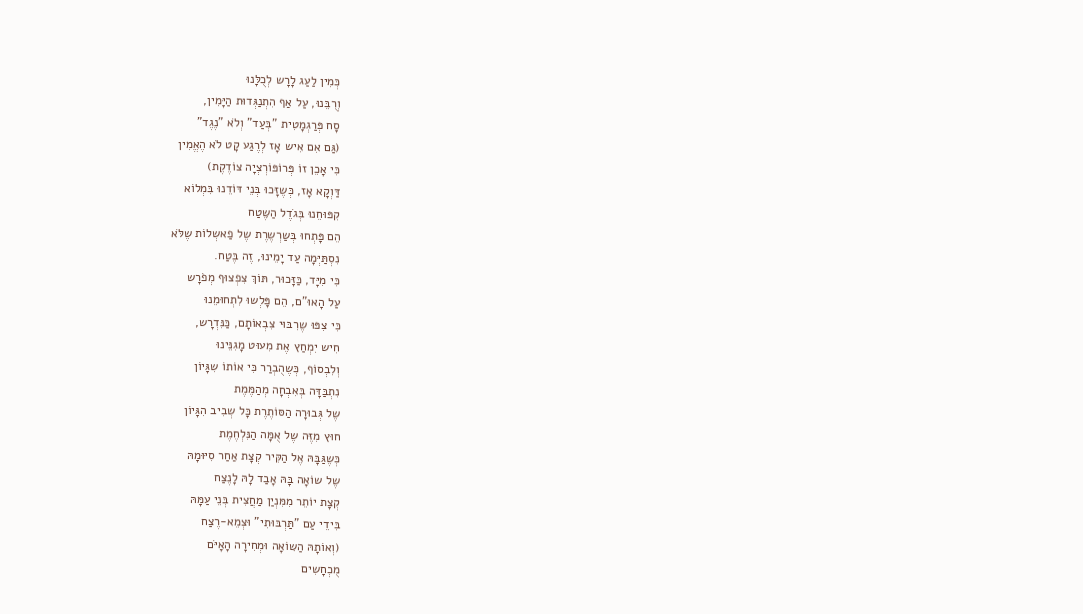כְּמִין לַעַג לָרָש לְכֻלָּנוּ
וְרֻבֵּנוּ, עַל אַף הִתְנַגְּדוּת הַיָּמִין,
סָח פְּרַגְמָטִית "בְּעַד" וְלֹא "נֶגֶד"
(גַּם אִם אִיש אָז לְרֶגַע קָט לֹא הֶאֱמִין
כִּי אָכֵן זוֹ פְּרוֹפּוֹרְצְיָה צוֹדֶקֶת)
דַּוְקָא אָז, כְּשֶזָּכוּ בְּנֵי דּוֹדֵנוּ בִּמְלוֹא
קִפּוּחֵנוּ בְּגֹדֶל הַשֶּטַח
הֵם פָּתְחוּ בְּשַרְשֶרֶת שֶל פַאשְלוֹת שֶלֹּא
נִסְתַּיְּמָה עַד יָמֵינוּ, זֶה בֶּטַח.
כִּי מִיָּד, כַּזָּכוּר, תּוֹךְ צִפְצוּף מְפֹרָש
עַל הָאוּ"ם, הֵם פָּלְשוּ לִתְחוּמֵנוּ
כִּי צִפּוּ שֶרִבּוּי צִבְאוֹתָם, כַּנִּדְרָש,
חִיש יִמְחַץ אֶת מִעוּט מָגִנֵּינוּ
וְלִבְסוֹף, כְּשֶהֻבְרַר כִּי אוֹתוֹ שִגָּיוֹן
נִתְבַּדָּה בְּאִבְחָה מְהַמֶּמֶת
שֶל גְּבוּרָה הַסּוֹתֶרֶת כָּל שְבִיב הִגָּיוֹן
חוּץ מִזֶּה שֶל אֻמָּה הַנִּלְחֶמֶת
כְּשֶגַּבָּהּ אֶל הַקִּיר קְצָת אַחַר סִיּוּמָהּ
שֶל שוֹאָה בָּהּ אָבַד לָהּ לָנֶצַח
קְצָת יוֹתֵר מִמִּנְיַן מַחֲצִית בְּנֵי עַמָּהּ
בִּידֵי עַם "תַּרְבּוּתִי" וּצְמֵא-רֶצַח
(וְאוֹתָהּ הַשּוֹאָה וּמְחִירָה הָאָיֹּם
מֻכְחָשִים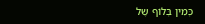כְּמִין בְּלוֹף שֶל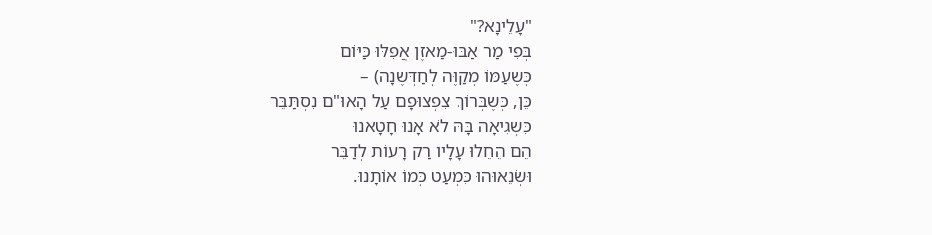"עָלֵינָא?"
בְּפִי מַר אַבּוּ-מַאזֶן אֲפִלּוּ כַּיּוֹם
כְּשֶעַמּוֹ מְקַוֶּה לְחַדְּשֶנָה) –
כֵּן, כְּשֶבְּרוֹךְ צִפְצוּפָם עַל הָאוּ"ם נִסְתַּבֵּר
כִּשְגִיאָה בָּהּ לֹא אָנוּ חָטָאנוּ
הֵם הֵחֵלוּ עָלָיו רַק רָעוֹת לְדַבֵּר
וּשְׂנֵאוּהוּ כִּמְעַט כְּמוֹ אוֹתָנוּ.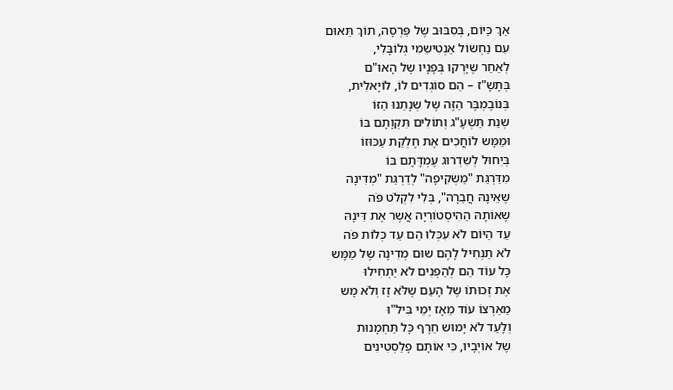אַךְ כַּיּוֹם, בְּסִבּוּב שֶל פַּרְסָה, תוֹךְ תֵּאוּם
עִם נַחְשוֹל אַנְטִישֵמִי גְלוֹבָּלִי,
לְאַחַר שֶיָּרְקוּ בְּפָנָיו שֶל הָאוּ"ם
בְּתָשָ"ז – הֵם סוֹגְדִים לוֹ, לוֹיָאלִית,
בְּנוֹבֶמְבֶּר הַזֶּה שֶל שְנָתֵנוּ הַזּוֹ
שְנַת תַּשְעָ"ג וְתוֹלִים תִּקְוָתָם בּוֹ
וּמַמָּש לוֹחֲכִים אֶת חֶלְקַת עַכּוּזוֹ
בְּיִחוּל לְשִדְרוּג עֶמְדָּתָם בּוֹ
מִדַּרְגַּת "מַשְקִיפָה" לְדַרְגַּת "מְדִינָה
שֶאֵינָהּ חֲבֵרָה", בְּלִי לִקְלֹט פֹּה
שֶאוֹתָהּ הַהִיסְטוֹרְיָה אֲשֶר אֶת דִּינָהּ
עַד הַיּוֹם לֹא עִכְּלוּ הֵם עַד כְּלוֹת פֹּה
לֹא תַנְחִיל לָהֶם שוּם מְדִינָה שֶל מַמָּש
כָּל עוֹד הֵם לְהַפְנִים לֹא יַתְחִילוּ
אֶת זְכוּתוֹ שֶל הָעַם שֶלֹּא זָז וְלֹא מָש
מֵאַרְצוֹ עוֹד מֵאָז יְמֵי בִּיל"וּ
וְלָעַד לֹא יָמוּש חֵרֶף כָּל תַּחְמָנוּת
שֶל אוֹיְבָיו, כִּי אוֹתָם פָלַסְטִינִים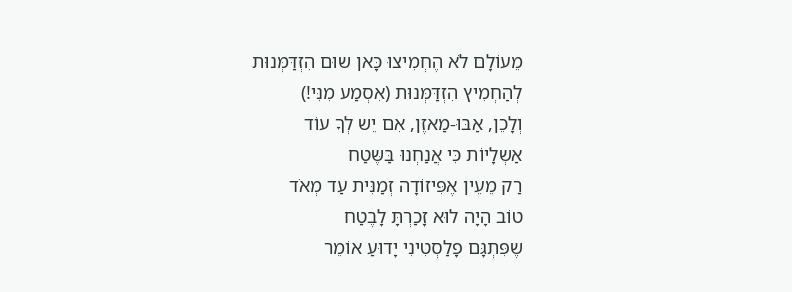מֵעוֹלָם לֹא הֶחְמִיצוּ כָּאן שוּם הִזְדַּמְּנוּת
לְהַחְמִיץ הִזְדַּמְּנוּת (אִסְמַע מִנִּי!)
וְלָכֵן, אַבּוּ-מַאזֶן, אִם יֵש לְךָ עוֹד
אַשְלָיוֹת כִּי אֲנַחְנוּ בַּשֶּטַח
רַק מֵעֵין אֶפִּיזוֹדָה זְמַנִּית עַד מְאֹד
טוֹב הָיָה לוּא זָכַרְתָּ לָבֶטַח
שֶפִּתְגָּם פָלַסְטִינִי יָדוּעַ אוֹמֵר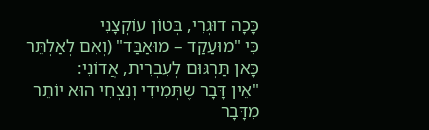כָּכָה דוּגְרִי, בְּטוֹן עוֹקְצָנִי
כִּי "מוּעַקַד – מוּאַבַּד" (וְאִם לְאַלְתֵּר
כָּאן תַּרְגּוּם לְעִבְרִית, אֲדוֹנִי:
"אֵין דָּבָר שֶתְּמִידִי וְנִצְחִי הוּא יוֹתֵר
מִדָּבָר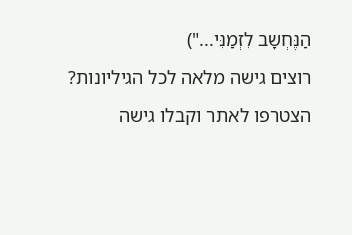הַנֶּחְשָב לִזְמַנִּי...")
רוצים גישה מלאה לכל הגיליונות?
הצטרפו לאתר וקבלו גישה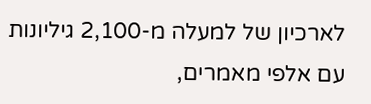לארכיון של למעלה מ-2,100 גיליונות עם אלפי מאמרים,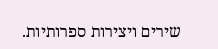שירים ויצירות ספרותיות.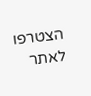הצטרפו לאתר